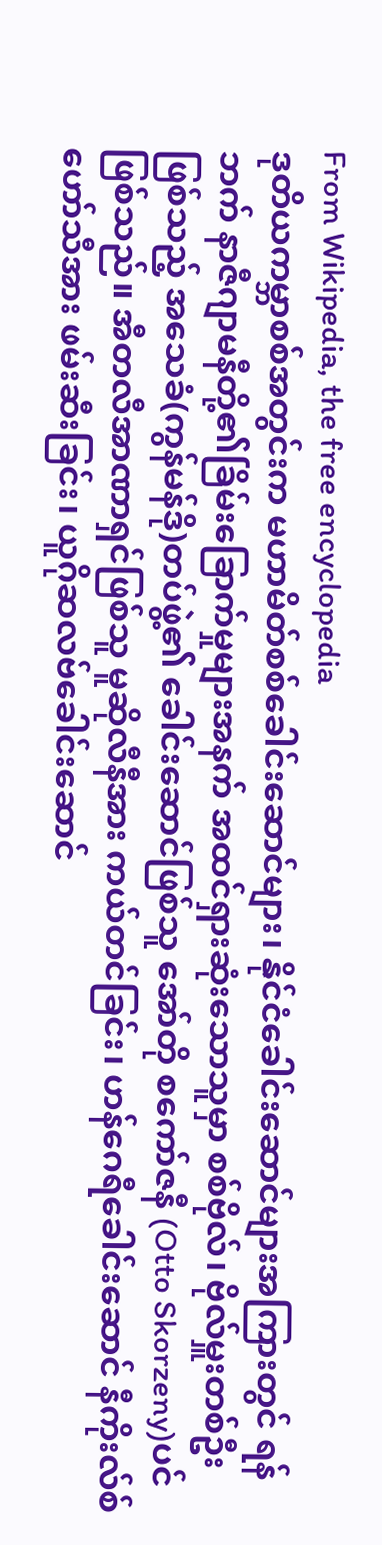From Wikipedia, the free encyclopedia
ဒုတိယကမ္ဘာစစ်အတွင်းက မဟာမိတ်စစ်ခေါင်းဆောင်များ၊ နိုင်ငံခေါင်းဆောင်များအကြားတွင် ရန်ဘက် နာဇီဂျာမနီတို့၏ခြိမ်းခြောက်မှုများအနက် အထင်ရှားဆုံးသောသူမှာ စစ်ဗိုလ်၊ ဗိုလ်မှူးတစ်ဦးဖြစ်သည့် အသေခံ(ကွန်မန်ဒို)တပ်ဖွဲ့၏ ခေါင်းဆောင်ဖြစ်သူ အော်တို စကော်ဇနီ (Otto Skorzeny)ပင်ဖြစ်သည်။ အီတလီအာဏာရှင်ဖြစ်သူ မူဆိုလီနီအား ကယ်တင်ခြင်း၊ ဟန်ဂေရီခေါင်းဆောင် နီကိုးလ်စ်ဟော်သီအား ဖမ်းဆီးခြင်း၊ ယူဂိုဆလဗ်ခေါင်းဆောင်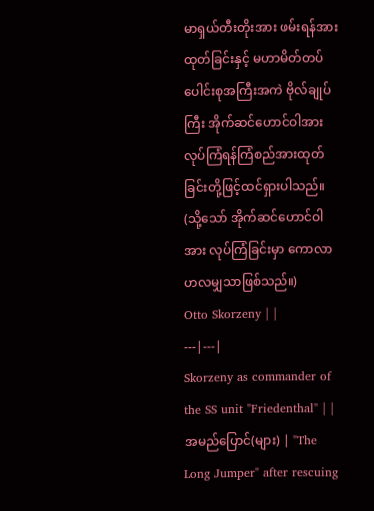မာရှယ်တီးတိုးအား ဖမ်းရန်အားထုတ်ခြင်းနှင့် မဟာမိတ်တပ်ပေါင်းစုအကြီးအကဲ ဗိုလ်ချုပ်ကြီး အိုက်ဆင်ဟောင်ဝါအား လုပ်ကြံရန်ကြံစည်အားထုတ်ခြင်းတို့ဖြင့်ထင်ရှားပါသည်။ (သို့သော် အိုက်ဆင်ဟောင်ဝါအား လုပ်ကြံခြင်းမှာ ကောလာဟလမျှသာဖြစ်သည်။)
Otto Skorzeny | |
---|---|
Skorzeny as commander of the SS unit "Friedenthal" | |
အမည်ပြောင်(များ) | "The Long Jumper" after rescuing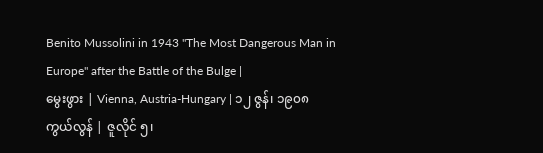Benito Mussolini in 1943 "The Most Dangerous Man in Europe" after the Battle of the Bulge |
မွေးဖွား | Vienna, Austria-Hungary | ၁၂ ဇွန်၊ ၁၉၀၈
ကွယ်လွန် | ဇူလိုင် ၅၊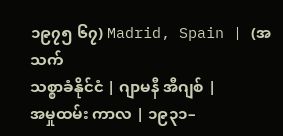၁၉၇၅ ၆၇) Madrid, Spain | (အသက်
သစ္စာခံနိုင်ငံ | ဂျာမနီ အီဂျစ် |
အမှုထမ်း ကာလ | ၁၉၃၁–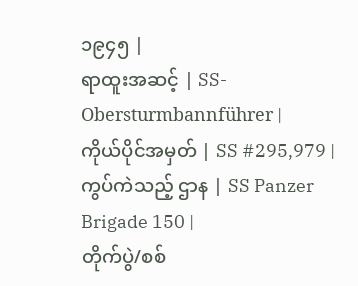၁၉၄၅ |
ရာထူးအဆင့် | SS-Obersturmbannführer |
ကိုယ်ပိုင်အမှတ် | SS #295,979 |
ကွပ်ကဲသည့် ဌာန | SS Panzer Brigade 150 |
တိုက်ပွဲ/စစ်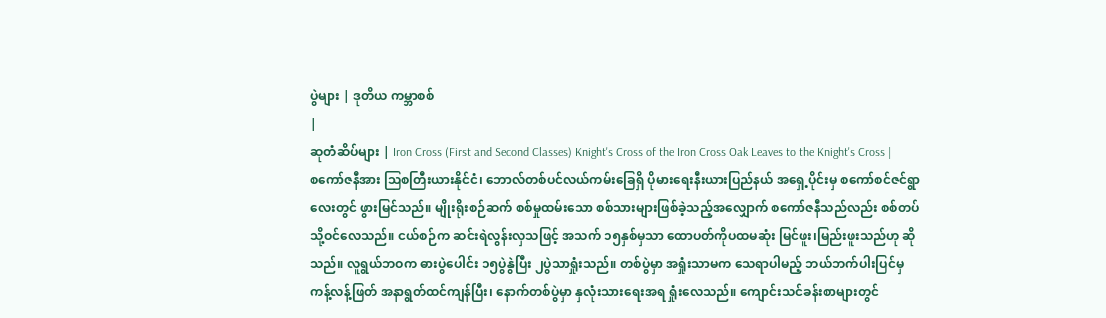ပွဲများ | ဒုတိယ ကမ္ဘာစစ်
|
ဆုတံဆိပ်များ | Iron Cross (First and Second Classes) Knight's Cross of the Iron Cross Oak Leaves to the Knight's Cross |
စကော်ဇနီအား ဩစတြီးယားနိုင်ငံ၊ ဘောလ်တစ်ပင်လယ်ကမ်းခြေရှိ ပိုမားရေးနီးယားပြည်နယ် အရှေ့ပိုင်းမှ စကော်စင်ဇင်ရွာလေးတွင် ဖွားမြင်သည်။ မျိုးရိုးစဉ်ဆက် စစ်မှုထမ်းသော စစ်သားများဖြစ်ခဲ့သည့်အလျှောက် စကော်ဇနီသည်လည်း စစ်တပ်သို့ဝင်လေသည်။ ငယ်စဉ်က ဆင်းရဲလွန်းလှသဖြင့် အသက် ၁၅နှစ်မှသာ ထောပတ်ကိုပထမဆုံး မြင်ဖူး၊မြည်းဖူးသည်ဟု ဆိုသည်။ လူရွယ်ဘဝက ဓားပွဲပေါင်း ၁၅ပွဲနွဲပြီး ၂ပွဲသာရှုံးသည်။ တစ်ပွဲမှာ အရှုံးသာမက သေရာပါမည့် ဘယ်ဘက်ပါးပြင်မှ ကန့်လန့်ဖြတ် အနာရွတ်ထင်ကျန်ပြီး၊ နောက်တစ်ပွဲမှာ နှလုံးသားရေးအရ ရှုံးလေသည်။ ကျောင်းသင်ခန်းစာများတွင်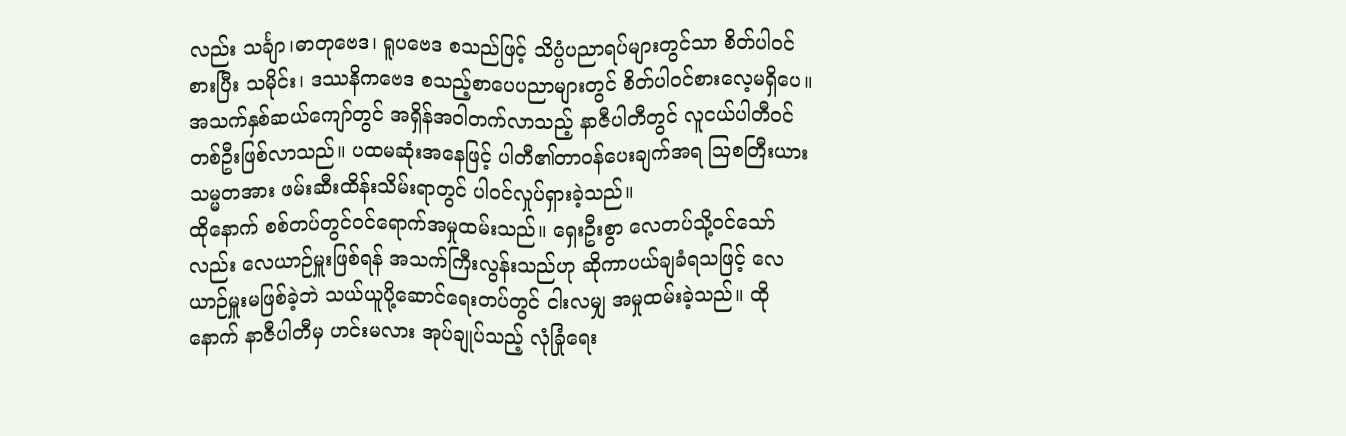လည်း သင်္ချာ၊ဓာတုဗေဒ၊ ရူပဗေဒ စသည်ဖြင့် သိပ္ပံပညာရပ်များတွင်သာ စိတ်ပါဝင်စားပြီး သမိုင်း၊ ဒဿနိကဗေဒ စသည့်စာပေပညာများတွင် စိတ်ပါဝင်စားလေ့မရှိပေ။
အသက်နှစ်ဆယ်ကျော်တွင် အရှိန်အဝါတက်လာသည့် နာဇီပါတီတွင် လူငယ်ပါတီဝင်တစ်ဦးဖြစ်လာသည်။ ပထမဆုံးအနေဖြင့် ပါတီ၏တာဝန်ပေးချက်အရ ဩစတြီးယားသမ္မတအား ဖမ်းဆီးထိန်းသိမ်းရာတွင် ပါဝင်လှုပ်ရှားခဲ့သည်။
ထိုနောက် စစ်တပ်တွင်ဝင်ရောက်အမှုထမ်းသည်။ ရှေးဦးစွာ လေတပ်သို့ဝင်သော်လည်း လေယာဉ်မှူးဖြစ်ရန် အသက်ကြီးလွန်းသည်ဟု ဆိုကာပယ်ချခံရသဖြင့် လေယာဉ်မှူးမဖြစ်ခဲ့ဘဲ သယ်ယူပို့ဆောင်ရေးတပ်တွင် ငါးလမျှ အမှုထမ်းခဲ့သည်။ ထိုနောက် နာဇီပါတီမှ ဟင်းမလား အုပ်ချုပ်သည့် လုံခြုံရေး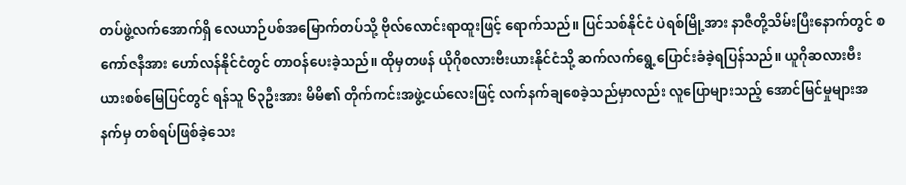တပ်ဖွဲ့လက်အောက်ရှိ လေယာဉ်ပစ်အမြောက်တပ်သို့ ဗိုလ်လောင်းရာထူးဖြင့် ရောက်သည်။ ပြင်သစ်နိုင်ငံ ပဲရစ်မြို့အား နာဇီတို့သိမ်းပြီးနောက်တွင် စကော်ဇနီအား ဟော်လန်နိုင်ငံတွင် တာဝန်ပေးခဲ့သည်။ ထိုမှတဖန် ယိုဂိုစလားဗီးယားနိုင်ငံသို့ ဆက်လက်ရွေ့ပြောင်းခံခဲ့ရပြန်သည်။ ယူဂိုဆလားဗီးယားစစ်မြေပြင်တွင် ရန်သူ ၆၃ဦးအား မိမိ၏ တိုက်ကင်းအဖွဲ့ငယ်လေးဖြင့် လက်နက်ချစေခဲ့သည်မှာလည်း လူပြောများသည့် အောင်မြင်မှုများအနက်မှ တစ်ရပ်ဖြစ်ခဲ့သေး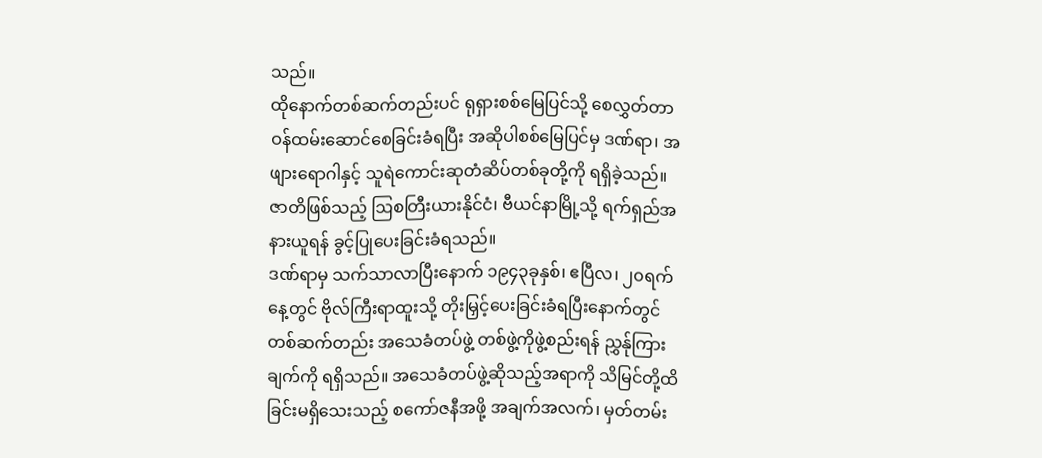သည်။
ထိုနောက်တစ်ဆက်တည်းပင် ရုရှားစစ်မြေပြင်သို့ စေလွှတ်တာဝန်ထမ်းဆောင်စေခြင်းခံရပြီး အဆိုပါစစ်မြေပြင်မှ ဒဏ်ရာ၊ အဖျားရောဂါနှင့် သူရဲကောင်းဆုတံဆိပ်တစ်ခုတို့ကို ရရှိခဲ့သည်။ ဇာတိဖြစ်သည့် ဩစတြီးယားနိုင်ငံ၊ ဗီယင်နာမြို့သို့ ရက်ရှည်အနားယူရန် ခွင့်ပြုပေးခြင်းခံရသည်။
ဒဏ်ရာမှ သက်သာလာပြီးနောက် ၁၉၄၃ခုနှစ်၊ ဧပြီလ၊ ၂၀ရက်နေ့တွင် ဗိုလ်ကြီးရာထူးသို့ တိုးမြှင့်ပေးခြင်းခံရပြီးနောက်တွင် တစ်ဆက်တည်း အသေခံတပ်ဖွဲ့ တစ်ဖွဲ့ကိုဖွဲ့စည်းရန် ညွှန်ုကြားချက်ကို ရရှိသည်။ အသေခံတပ်ဖွဲ့ဆိုသည့်အရာကို သိမြင်တို့ထိခြင်းမရှိသေးသည့် စကော်ဇနီအဖို့ အချက်အလက်၊ မှတ်တမ်း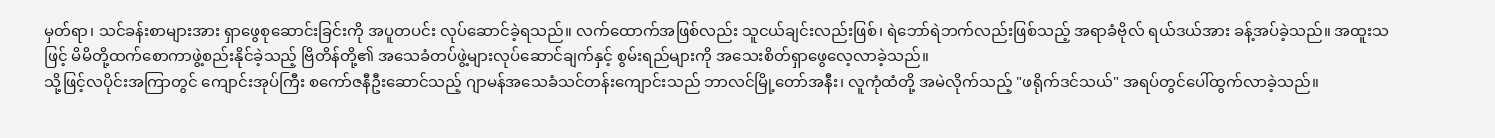မှတ်ရာ၊ သင်ခန်းစာများအား ရှာဖွေစုဆောင်းခြင်းကို အပူတပင်း လုပ်ဆောင်ခဲ့ရသည်။ လက်ထောက်အဖြစ်လည်း သူငယ်ချင်းလည်းဖြစ်၊ ရဲဘော်ရဲဘက်လည်းဖြစ်သည့် အရာခံဗိုလ် ရယ်ဒယ်အား ခန့်အပ်ခဲ့သည်။ အထူးသဖြင့် မိမိတို့ထက်စောကာဖွဲ့စည်းနိုင်ခဲ့သည့် ဗြိတိန်တို့၏ အသေခံတပ်ဖွဲ့များလုပ်ဆောင်ချက်နှင့် စွမ်းရည်များကို အသေးစိတ်ရှာဖွေလေ့လာခဲ့သည်။
သို့ဖြင့်လပိုင်းအကြာတွင် ကျောင်းအုပ်ကြီး စကော်ဇနီဦးဆောင်သည့် ဂျာမန်အသေခံသင်တန်းကျောင်းသည် ဘာလင်မြို့တော်အနီး၊ လူကုံထံတို့ အမဲလိုက်သည့် "ဖရိုက်ဒင်သယ်" အရပ်တွင်ပေါ်ထွက်လာခဲ့သည်။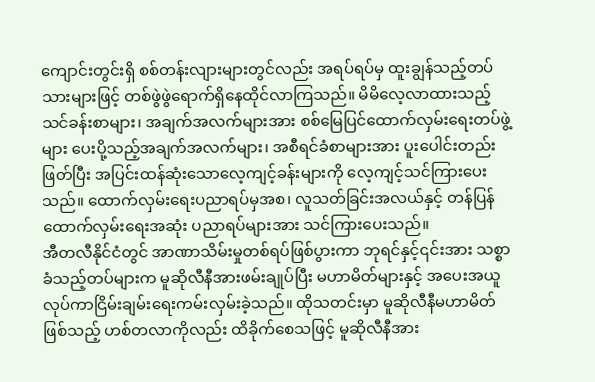ကျောင်းတွင်းရှိ စစ်တန်းလျားများတွင်လည်း အရပ်ရပ်မှ ထူးချွန်သည့်တပ်သားများဖြင့် တစ်ဖွဲဖွဲရောက်ရှိနေထိုင်လာကြသည်။ မိမိလေ့လာထားသည့် သင်ခန်းစာများ၊ အချက်အလက်များအား စစ်မြေပြင်ထောက်လှမ်းရေးတပ်ဖွဲ့များ ပေးပို့သည့်အချက်အလက်များ၊ အစီရင်ခံစာများအား ပူးပေါင်းတည်းဖြတ်ပြီး အပြင်းထန်ဆုံးသောလေ့ကျင့်ခန်းများကို လေ့ကျင့်သင်ကြားပေးသည်။ ထောက်လှမ်းရေးပညာရပ်မှအစ၊ လူသတ်ခြင်းအလယ်နှင့် တန်ပြန်ထောက်လှမ်းရေးအဆုံး ပညာရပ်များအား သင်ကြားပေးသည်။
အီတလီနိုင်ငံတွင် အာဏာသိမ်းမှုတစ်ရပ်ဖြစ်ပွားကာ ဘုရင်နှင့်၎င်းအား သစ္စာခံသည့်တပ်များက မူဆိုလီနီအားဖမ်းချုပ်ပြီး မဟာမိတ်များနှင့် အပေးအယူလုပ်ကာငြိမ်းချမ်းရေးကမ်းလှမ်းခဲ့သည်။ ထိုသတင်းမှာ မူဆိုလီနီမဟာမိတ်ဖြစ်သည့် ဟစ်တလာကိုလည်း ထိခိုက်စေသဖြင့် မူဆိုလီနီအား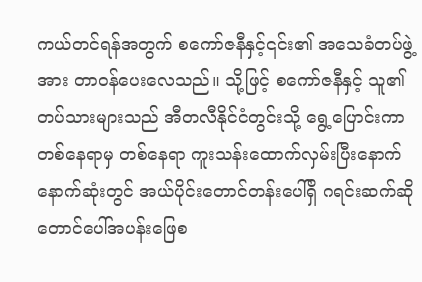ကယ်တင်ရန်အတွက် စကော်ဇနီနှင့်၎င်း၏ အသေခံတပ်ဖွဲ့အား တာဝန်ပေးလေသည်။ သို့ဖြင့် စကော်ဇနီနှင့် သူ၏တပ်သားများသည် အီတလီနိုင်ငံတွင်းသို့ ရွေ့ပြောင်းကာ တစ်နေရာမှ တစ်နေရာ ကူးသန်းထောက်လှမ်းပြီးနောက် နောက်ဆုံးတွင် အယ်ပိုင်းတောင်တန်းပေါ်ရှိ ဂရင်းဆက်ဆိုတောင်ပေါ်အပန်းဖြေစ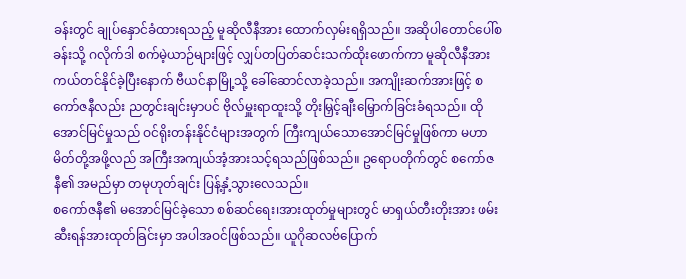ခန်းတွင် ချုပ်နှောင်ခံထားရသည့် မူဆိုလီနီအား ထောက်လှမ်းရရှိသည်။ အဆိုပါတောင်ပေါ်စခန်းသို့ ဂလိုက်ဒါ စက်မဲ့ယာဉ်များဖြင့် လျှပ်တပြတ်ဆင်းသက်ထိုးဖောက်ကာ မူဆိုလီနီအား ကယ်တင်နိုင်ခဲ့ပြီးနောက် ဗီယင်နာမြို့သို့ ခေါ်ဆောင်လာခဲ့သည်။ အကျိုးဆက်အားဖြင့် စကော်ဇနီလည်း ညတွင်းချင်းမှာပင် ဗိုလ်မှူးရာထူးသို့ တိုးမြှင့်ချီးမြှောက်ခြင်းခံရသည်။ ထိုအောင်မြင်မှုသည် ဝင်ရိုးတန်းနိုင်ငံများအတွက် ကြီးကျယ်သောအောင်မြင်မှုဖြစ်ကာ မဟာမိတ်တို့အဖို့လည် အကြီးအကျယ်အံ့အားသင့်ရသည်ဖြစ်သည်။ ဥရောပတိုက်တွင် စကော်ဇနီ၏ အမည်မှာ တမုဟုတ်ချင်း ပြန့်နှံ့သွားလေသည်။
စကော်ဇနီ၏ မအောင်မြင်ခဲ့သော စစ်ဆင်ရေး၊အားထုတ်မှုများတွင် မာရှယ်တီးတိုးအား ဖမ်းဆီးရန်အားထုတ်ခြင်းမှာ အပါအဝင်ဖြစ်သည်။ ယူဂိုဆလဗ်ပြောက်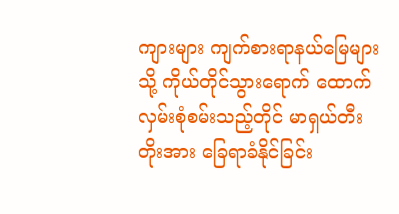ကျားများ ကျက်စားရာနယ်မြေများသို့ ကိုယ်တိုင်သွားရောက် ထောက်လှမ်းစုံစမ်းသည့်တိုင် မာရှယ်တီးတိုးအား ခြေရာခံနိုင်ခြင်း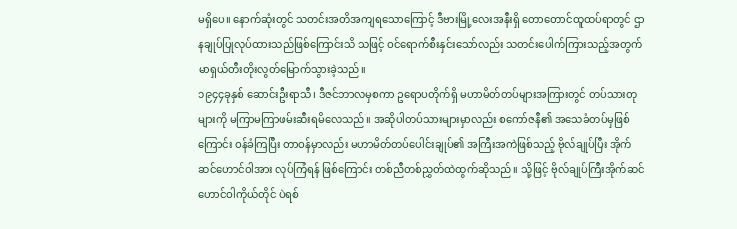မရှိပေ။ နောက်ဆုံးတွင် သတင်းအတိအကျရသောကြောင့် ဒီဗားမြို့လေးအနီးရှိ တောတောင်ထူထပ်ရာတွင် ဌာနချုပ်ပြုလုပ်ထားသည်ဖြစ်ကြောင်းသိ သဖြင့် ဝင်ရောက်စီးနှင်းသော်လည်း သတင်းပေါက်ကြားသည့်အတွက် မာရှယ်တီးတိုးလွတ်မြောက်သွားခဲ့သည်။
၁၉၄၄ခုနှစ် ဆောင်းဦးရာသီ၊ ဒီဇင်ဘာလမှစကာ ဥရောပတိုက်ရှိ မဟာမိတ်တပ်များအကြားတွင် တပ်သားတုများကို မကြာမကြာဖမ်းဆီးရမိလေသည်။ အဆိုပါတပ်သားများမှာလည်း စကော်ဇနီ၏ အသေခံတပ်မှဖြစ်ကြောင်း ဝန်ခံကြပြီး တာဝန်မှာလည်း မဟာမိတ်တပ်ပေါင်းချုပ်၏ အကြီးအကဲဖြစ်သည့် ဗိုလ်ချုပ်ပြီး အိုက်ဆင်ဟောင်ဝါအား လုပ်ကြံရန် ဖြစ်ကြောင်း တစ်ညီတစ်ညွှတ်ထဲထွက်ဆိုသည်။ သို့ဖြင့် ဗိုလ်ချုပ်ကြီးအိုက်ဆင်ဟောင်ဝါကိုယ်တိုင် ပဲရစ်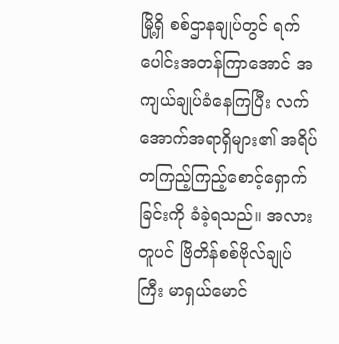မြို့ရှိ စစ်ဌာနချုပ်တွင် ရက်ပေါင်းအတန်ကြာအောင် အကျယ်ချုပ်ခံနေကြပြီး လက်အောက်အရာရှိများ၏ အရိပ်တကြည့်ကြည့်စောင့်ရှောက်ခြင်းကို ခံခဲ့ရသည်။ အလားတူပင် ဗြိတိန်စစ်ဗိုလ်ချုပ်ကြီး မာရှယ်မောင်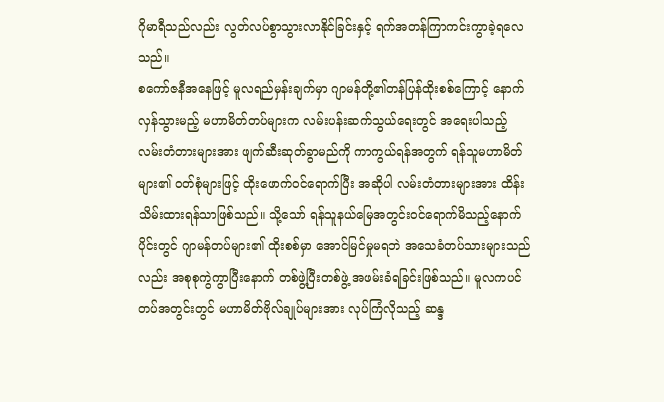ဂိုမာရီသည်လည်း လွတ်လပ်စွာသွားလာနိုင်ခြင်းနှင့် ရက်အတန်ကြာကင်းကွာခဲ့ရလေသည်။
စကော်ဇနီအနေဖြင့် မူလရည်မှန်းချက်မှာ ဂျာမန်တို့၏တန်ပြန်ထိုးစစ်ကြောင့် နောက်လှန်သွားမည့် မဟာမိတ်တပ်များက လမ်းပန်းဆက်သွယ်ရေးတွင် အရေးပါသည့် လမ်းတံတားများအား ဖျက်ဆီးဆုတ်ခွာမည်ကို ကာကွယ်ရန်အတွက် ရန်သူမဟာမိတ်များ၏ ဝတ်စုံများဖြင့် ထိုးဖောက်ဝင်ရောက်ပြီး အဆိုပါ လမ်းတံတားများအား ထိန်းသိမ်းထားရန်သာဖြစ်သည်။ သို့သော် ရန်သူနယ်မြေအတွင်းဝင်ရောက်မိသည့်နောက်ပိုင်းတွင် ဂျာမန်တပ်များ၏ ထိုးစစ်မှာ အောင်မြင်မှုမရဘဲ အသေခံတပ်သားများသည်လည်း အစုစုကွဲကွာပြီးနောက် တစ်ဖွဲ့ပြီးတစ်ဖွဲ့ အဖမ်းခံရခြင်းဖြစ်သည်။ မူလကပင် တပ်အတွင်းတွင် မဟာမိတ်ဗိုလ်ချုပ်များအား လုပ်ကြံလိုသည့် ဆန္ဒ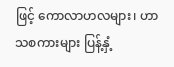ဖြင့် ကောလာဟလများ၊ ဟာသစကားများ ပြန့်နှံ့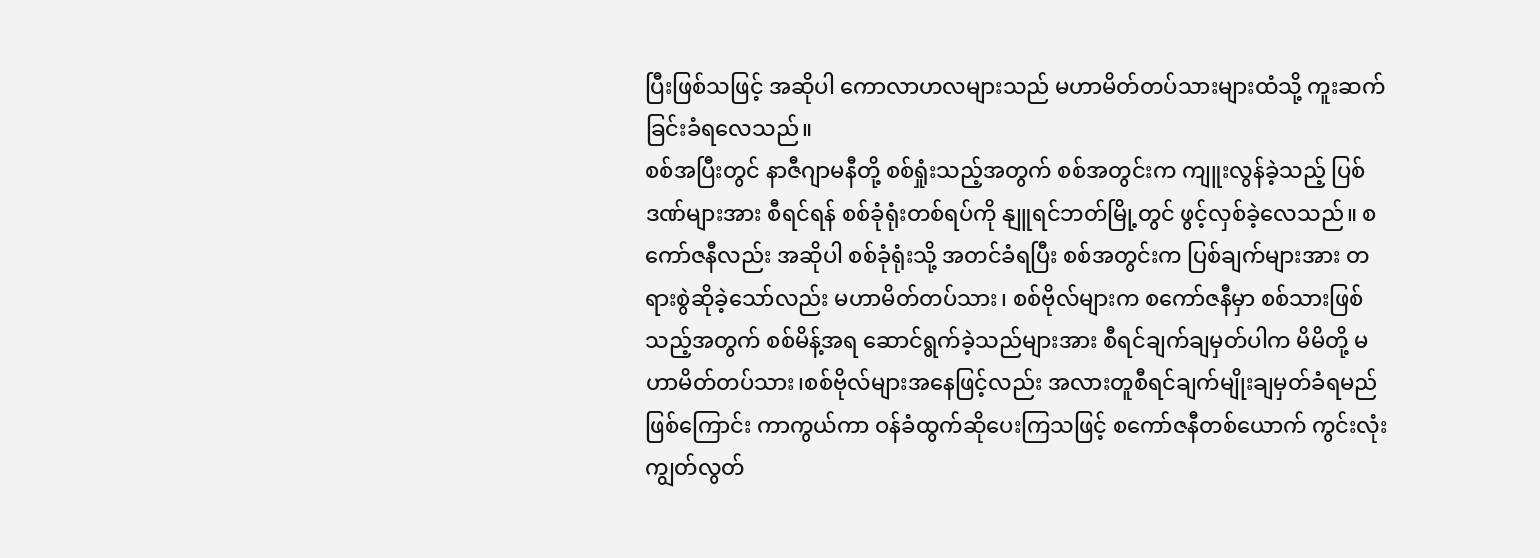ပြီးဖြစ်သဖြင့် အဆိုပါ ကောလာဟလများသည် မဟာမိတ်တပ်သားများထံသို့ ကူးဆက်ခြင်းခံရလေသည်။
စစ်အပြီးတွင် နာဇီဂျာမနီတို့ စစ်ရှုံးသည့်အတွက် စစ်အတွင်းက ကျူးလွန်ခဲ့သည့် ပြစ်ဒဏ်များအား စီရင်ရန် စစ်ခုံရုံးတစ်ရပ်ကို နျူရင်ဘတ်မြို့တွင် ဖွင့်လှစ်ခဲ့လေသည်။ စကော်ဇနီလည်း အဆိုပါ စစ်ခုံရုံးသို့ အတင်ခံရပြီး စစ်အတွင်းက ပြစ်ချက်များအား တရားစွဲဆိုခဲ့သော်လည်း မဟာမိတ်တပ်သား၊ စစ်ဗိုလ်များက စကော်ဇနီမှာ စစ်သားဖြစ်သည့်အတွက် စစ်မိန့်အရ ဆောင်ရွက်ခဲ့သည်များအား စီရင်ချက်ချမှတ်ပါက မိမိတို့ မဟာမိတ်တပ်သား၊စစ်ဗိုလ်များအနေဖြင့်လည်း အလားတူစီရင်ချက်မျိုးချမှတ်ခံရမည်ဖြစ်ကြောင်း ကာကွယ်ကာ ဝန်ခံထွက်ဆိုပေးကြသဖြင့် စကော်ဇနီတစ်ယောက် ကွင်းလုံးကျွတ်လွတ်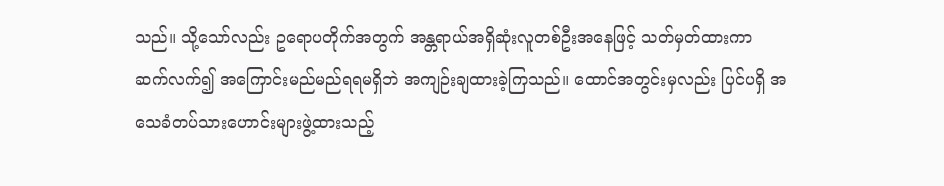သည်။ သို့သော်လည်း ဥရောပတိုက်အတွက် အန္တရာယ်အရှိဆုံးလူတစ်ဦးအနေဖြင့် သတ်မှတ်ထားကာ ဆက်လက်၍ အကြောင်းမည်မည်ရရမရှိဘဲ အကျဉ်းချထားခဲ့ကြသည်။ ထောင်အတွင်းမှလည်း ပြင်ပရှိ အသေခံတပ်သားဟောင်းများဖွဲ့ထားသည့်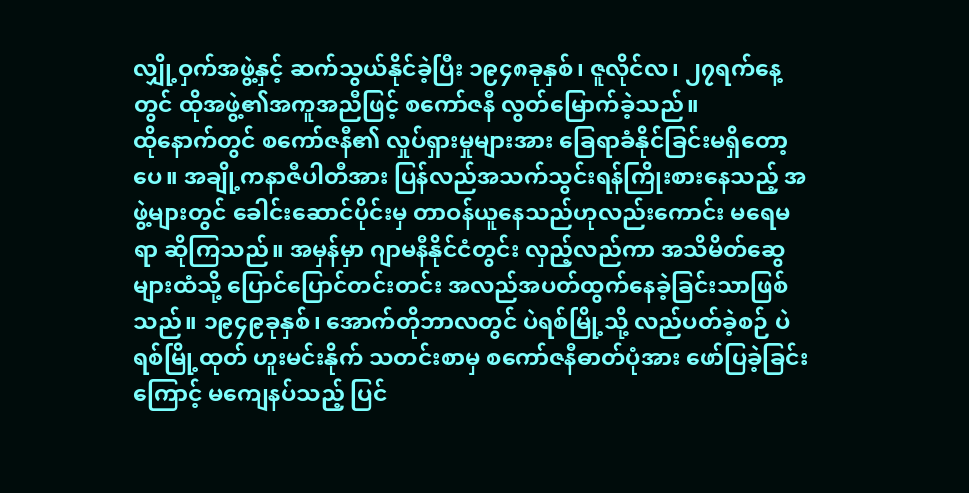လျှို့ဝှက်အဖွဲ့နှင့် ဆက်သွယ်နိုင်ခဲ့ပြီး ၁၉၄၈ခုနှစ်၊ ဇူလိုင်လ၊ ၂၇ရက်နေ့တွင် ထိုအဖွဲ့၏အကူအညီဖြင့် စကော်ဇနီ လွတ်မြောက်ခဲ့သည်။
ထိုနောက်တွင် စကော်ဇနီ၏ လှုပ်ရှားမှုများအား ခြေရာခံနိုင်ခြင်းမရှိတော့ပေ။ အချို့ကနာဇီပါတီအား ပြန်လည်အသက်သွင်းရန်ကြိုးစားနေသည့် အဖွဲ့များတွင် ခေါင်းဆောင်ပိုင်းမှ တာဝန်ယူနေသည်ဟုလည်းကောင်း မရေမရာ ဆိုကြသည်။ အမှန်မှာ ဂျာမနီနိုင်ငံတွင်း လှည့်လည်ကာ အသိမိတ်ဆွေများထံသို့ ပြောင်ပြောင်တင်းတင်း အလည်အပတ်ထွက်နေခဲ့ခြင်းသာဖြစ်သည်။ ၁၉၄၉ခုနှစ်၊ အောက်တိုဘာလတွင် ပဲရစ်မြို့သို့ လည်ပတ်ခဲ့စဉ် ပဲရစ်မြို့ထုတ် ဟူးမင်းနိုက် သတင်းစာမှ စကော်ဇနီဓာတ်ပုံအား ဖော်ပြခဲ့ခြင်းကြောင့် မကျေနပ်သည့် ပြင်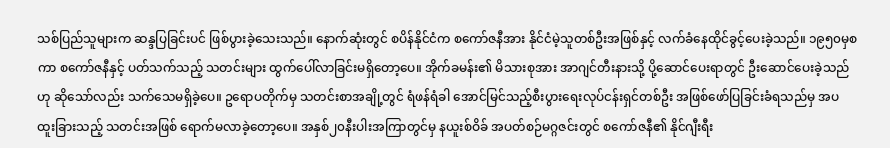သစ်ပြည်သူများက ဆန္ဒပြခြင်းပင် ဖြစ်ပွားခဲ့သေးသည်။ နောက်ဆုံးတွင် စပိန်နိုင်ငံက စကော်ဇနီအား နိုင်ငံမဲ့သူတစ်ဦးအဖြစ်နှင့် လက်ခံနေထိုင်ခွင့်ပေးခဲ့သည်။ ၁၉၅၀မှစကာ စကော်ဇနီနှင့် ပတ်သက်သည့် သတင်းများ ထွက်ပေါ်လာခြင်းမရှိတော့ပေ။ အိုက်ခမန်း၏ မိသားစုအား အာဂျင်တီးနားသို့ ပို့ဆောင်ပေးရာတွင် ဦးဆောင်ပေးခဲ့သည်ဟု ဆိုသော်လည်း သက်သေမရှိခဲ့ပေ။ ဥရောပတိုက်မှ သတင်းစာအချို့တွင် ရံဖန်ရံခါ အောင်မြင်သည့်စီးပွားရေးလုပ်ငန်းရှင်တစ်ဦး အဖြစ်ဖော်ပြခြင်းခံရသည်မှ အပ ထူးခြားသည့် သတင်းအဖြစ် ရောက်မလာခဲ့တော့ပေ။ အနှစ်၂၀နီးပါးအကြာတွင်မှ နယူးစ်ဝိခ် အပတ်စဉ်မဂ္ဂဇင်းတွင် စကော်ဇနီ၏ နိုင်ဂျီးရီး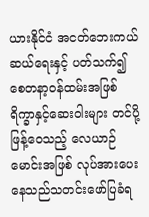ယားနိုင်ငံ အငတ်ဘေးကယ်ဆယ်ရေးနှင့် ပတ်သက်၍ စေတနာ့ဝန်ထမ်းအဖြစ် ရိက္ခာနှင့်ဆေးဝါးများ တင်ပို့ဖြန့်ဝေသည့် လေယာဉ်မောင်းအဖြစ် လုပ်အားပေးနေသည်သတင်းဖော်ပြခံရ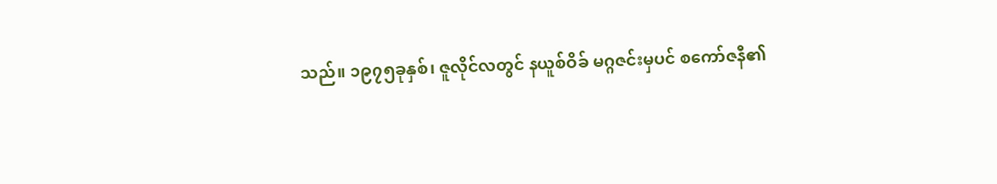သည်။ ၁၉၇၅ခုနှစ်၊ ဇူလိုင်လတွင် နယူစ်ဝိခ် မဂ္ဂဇင်းမှပင် စကော်ဇနီ၏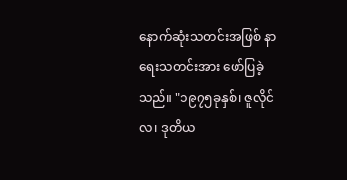နောက်ဆုံးသတင်းအဖြစ် နာရေးသတင်းအား ဖော်ပြခဲ့သည်။ "၁၉၇၅ခုနှစ်၊ ဇူလိုင်လ၊ ဒုတိယ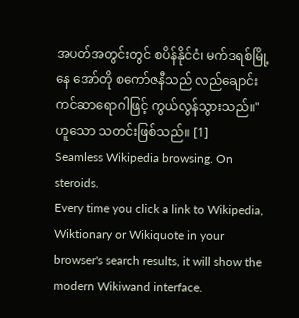အပတ်အတွင်းတွင် စပိန်နိုင်ငံ၊ မက်ဒရစ်မြို့နေ အော်တို စကော်ဇနီသည် လည်ချောင်းကင်ဆာရောဂါဖြင့် ကွယ်လွန်သွားသည်။" ဟူသော သတင်းဖြစ်သည်။ [1]
Seamless Wikipedia browsing. On steroids.
Every time you click a link to Wikipedia, Wiktionary or Wikiquote in your browser's search results, it will show the modern Wikiwand interface.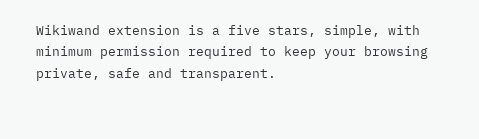Wikiwand extension is a five stars, simple, with minimum permission required to keep your browsing private, safe and transparent.